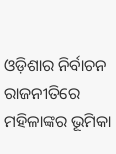ଓଡ଼ିଶାର ନିର୍ବାଚନ ରାଜନୀତିରେ ମହିଳାଙ୍କର ଭୂମିକା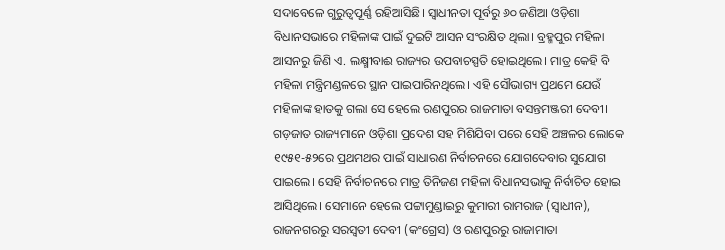ସଦାବେଳେ ଗୁରୁତ୍ଵପୂର୍ଣ୍ଣ ରହିଆସିଛି। ସ୍ୱାଧୀନତା ପୂର୍ବରୁ ୬୦ ଜଣିଆ ଓଡ଼ିଶା ବିଧାନସଭାରେ ମହିଳାଙ୍କ ପାଇଁ ଦୁଇଟି ଆସନ ସଂରକ୍ଷିତ ଥିଲା। ବ୍ରହ୍ମପୁର ମହିଳା ଆସନରୁ ଜିଣି ଏ. ଲକ୍ଷ୍ମୀବାଈ ରାଜ୍ୟର ଉପବାଚସ୍ପତି ହୋଇଥିଲେ। ମାତ୍ର କେହି ବି ମହିଳା ମନ୍ତ୍ରିମଣ୍ଡଳରେ ସ୍ଥାନ ପାଇପାରିନଥିଲେ। ଏହି ସୌଭାଗ୍ୟ ପ୍ରଥମେ ଯେଉଁ ମହିଳାଙ୍କ ହାତକୁ ଗଲା ସେ ହେଲେ ରଣପୁରର ରାଜମାତା ବସନ୍ତମଞ୍ଜରୀ ଦେବୀ।
ଗଡ଼ଜାତ ରାଜ୍ୟମାନେ ଓଡ଼ିଶା ପ୍ରଦେଶ ସହ ମିଶିଯିବା ପରେ ସେହି ଅଞ୍ଚଳର ଲୋକେ ୧୯୫୧-୫୨ରେ ପ୍ରଥମଥର ପାଇଁ ସାଧାରଣ ନିର୍ବାଚନରେ ଯୋଗଦେବାର ସୁଯୋଗ ପାଇଲେ। ସେହି ନିର୍ବାଚନରେ ମାତ୍ର ତିନିଜଣ ମହିଳା ବିଧାନସଭାକୁ ନିର୍ବାଚିତ ହୋଇ ଆସିଥିଲେ। ସେମାନେ ହେଲେ ପଟ୍ଟାମୁଣ୍ଡାଇରୁ କୁମାରୀ ରାମରାଜ (ସ୍ୱାଧୀନ), ରାଜନଗରରୁ ସରସ୍ୱତୀ ଦେବୀ (କଂଗ୍ରେସ) ଓ ରଣପୁରରୁ ରାଜାମାତା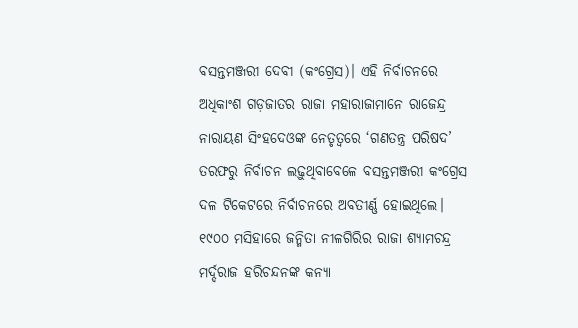ବସନ୍ତମଞ୍ଜରୀ ଦେବୀ (କଂଗ୍ରେସ)। ଏହି ନିର୍ବାଚନରେ ଅଧିକାଂଶ ଗଡ଼ଜାତର ରାଜା ମହାରାଜାମାନେ ରାଜେନ୍ଦ୍ର ନାରାୟଣ ସିଂହଦେଓଙ୍କ ନେତୃତ୍ଵରେ ‘ଗଣତନ୍ତ୍ର ପରିଷଦ’ ତରଫରୁ ନିର୍ବାଚନ ଲଢ଼ୁଥିବାବେଳେ ବସନ୍ତମଞ୍ଜରୀ କଂଗ୍ରେସ ଦଳ ଟିକେଟରେ ନିର୍ବାଚନରେ ଅବତୀର୍ଣ୍ଣ ହୋଇଥିଲେ।
୧୯୦୦ ମସିହାରେ ଜନ୍ମିତା ନୀଳଗିରିର ରାଜା ଶ୍ୟାମଚନ୍ଦ୍ର ମର୍ଦ୍ଦରାଜ ହରିଚନ୍ଦନଙ୍କ କନ୍ୟା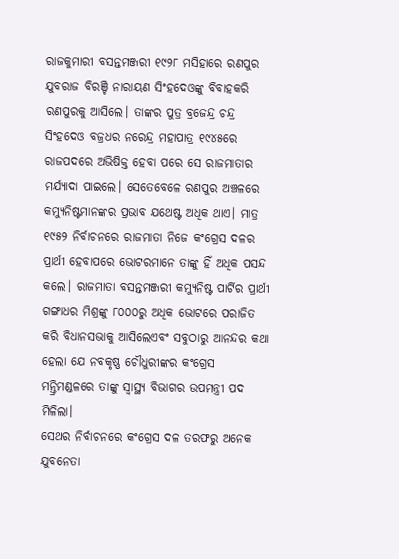ରାଜକୁମାରୀ ବସନ୍ତମଞ୍ଜରୀ ୧୯୨୮ ମସିହାରେ ରଣପୁର ଯୁବରାଜ ବିରଞ୍ଚି ନାରାୟଣ ସିଂହଦେଓଙ୍କୁ ବିବାହକରି ରଣପୁରକୁ ଆସିଲେ। ତାଙ୍କର ପୁତ୍ର ବ୍ରଜେନ୍ଦ୍ର ଚନ୍ଦ୍ର ସିଂହଦେଓ ବଜ୍ରଧର ନରେନ୍ଦ୍ର ମହାପାତ୍ର ୧୯୪୫ରେ ରାଜପଦରେ ଅଭିଷିକ୍ତ ହେବା ପରେ ସେ ରାଜମାତାର ମର୍ଯ୍ୟାଦା ପାଇଲେ। ସେତେବେଳେ ରଣପୁର ଅଞ୍ଚଳରେ କମ୍ୟୁନିଷ୍ଟମାନଙ୍କର ପ୍ରଭାବ ଯଥେଷ୍ଟ ଅଧିକ ଥାଏ। ମାତ୍ର ୧୯୫୨ ନିର୍ବାଚନରେ ରାଜମାତା ନିଜେ କଂଗ୍ରେସ ଦଳର ପ୍ରାର୍ଥୀ ହେବାପରେ ଭୋଟରମାନେ ତାଙ୍କୁ ହିଁ ଅଧିକ ପସନ୍ଦ କଲେ। ରାଜମାତା ବସନ୍ତମଞ୍ଜରୀ କମ୍ୟୁନିଷ୍ଟ ପାର୍ଟିର ପ୍ରାର୍ଥୀ ଗଙ୍ଗାଧର ମିଶ୍ରଙ୍କୁ ୮୦୦୦ରୁ ଅଧିକ ଭୋଟରେ ପରାଜିତ କରି ବିଧାନସଭାକୁ ଆସିଲେଏବଂ ସବୁଠାରୁ ଆନନ୍ଦର କଥା ହେଲା ଯେ ନବକୃଷ୍ଣ ଚୌଧୁରୀଙ୍କର କଂଗ୍ରେସ ମନ୍ତ୍ରିମଣ୍ଡଳରେ ତାଙ୍କୁ ସ୍ୱାସ୍ଥ୍ୟ ବିଭାଗର ଉପମନ୍ତ୍ରୀ ପଦ ମିଳିଲା।
ସେଥର ନିର୍ବାଚନରେ କଂଗ୍ରେସ ଦଳ ତରଫରୁ ଅନେକ ଯୁବନେତା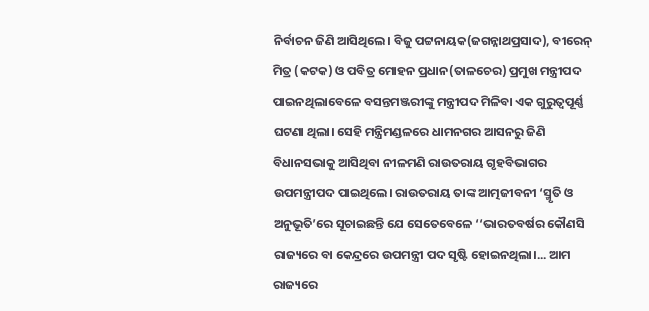ନିର୍ବାଚନ ଜିଣି ଆସିଥିଲେ। ବିଜୁ ପଟ୍ଟନାୟକ(ଜଗନ୍ନାଥପ୍ରସାଦ), ବୀରେନ୍ ମିତ୍ର (କଟକ) ଓ ପବିତ୍ର ମୋହନ ପ୍ରଧାନ(ତାଳଚେର) ପ୍ରମୁଖ ମନ୍ତ୍ରୀପଦ ପାଇନଥିଲାବେଳେ ବସନ୍ତମଞ୍ଜରୀଙ୍କୁ ମନ୍ତ୍ରୀପଦ ମିଳିବା ଏକ ଗୁରୁତ୍ଵପୂର୍ଣ୍ଣ ଘଟଣା ଥିଲା। ସେହି ମନ୍ତ୍ରିମଣ୍ଡଳରେ ଧାମନଗର ଆସନରୁ ଜିଣି ବିଧାନସଭାକୁ ଆସିଥିବା ନୀଳମଣି ରାଉତରାୟ ଗୃହବିଭାଗର ଉପମନ୍ତ୍ରୀପଦ ପାଇଥିଲେ। ରାଉତରାୟ ତାଙ୍କ ଆତ୍ମଜୀବନୀ ‘ସ୍ମୃତି ଓ ଅନୁଭୂତି’ରେ ସୂଚାଇଛନ୍ତି ଯେ ସେତେବେଳେ ‘‘ଭାରତବର୍ଷର କୌଣସି ରାଜ୍ୟରେ ବା କେନ୍ଦ୍ରରେ ଉପମନ୍ତ୍ରୀ ପଦ ସୃଷ୍ଟି ହୋଇନଥିଲା।... ଆମ ରାଜ୍ୟରେ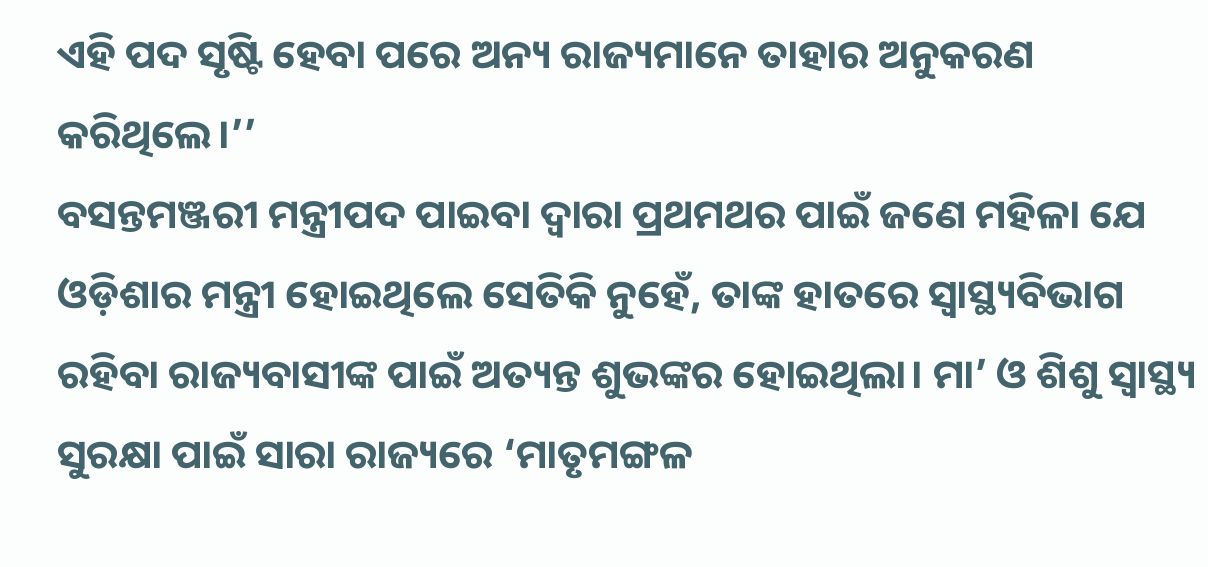ଏହି ପଦ ସୃଷ୍ଟି ହେବା ପରେ ଅନ୍ୟ ରାଜ୍ୟମାନେ ତାହାର ଅନୁକରଣ କରିଥିଲେ।’’
ବସନ୍ତମଞ୍ଜରୀ ମନ୍ତ୍ରୀପଦ ପାଇବା ଦ୍ଵାରା ପ୍ରଥମଥର ପାଇଁ ଜଣେ ମହିଳା ଯେ ଓଡ଼ିଶାର ମନ୍ତ୍ରୀ ହୋଇଥିଲେ ସେତିକି ନୁହେଁ, ତାଙ୍କ ହାତରେ ସ୍ୱାସ୍ଥ୍ୟବିଭାଗ ରହିବା ରାଜ୍ୟବାସୀଙ୍କ ପାଇଁ ଅତ୍ୟନ୍ତ ଶୁଭଙ୍କର ହୋଇଥିଲା। ମା’ ଓ ଶିଶୁ ସ୍ୱାସ୍ଥ୍ୟ ସୁରକ୍ଷା ପାଇଁ ସାରା ରାଜ୍ୟରେ ‘ମାତୃମଙ୍ଗଳ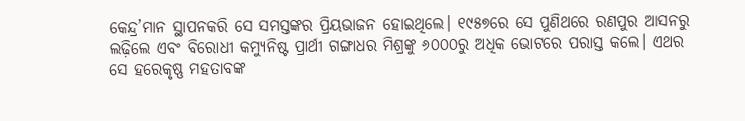କେନ୍ଦ୍ର’ମାନ ସ୍ଥାପନକରି ସେ ସମସ୍ତଙ୍କର ପ୍ରିୟଭାଜନ ହୋଇଥିଲେ। ୧୯୫୭ରେ ସେ ପୁଣିଥରେ ରଣପୁର ଆସନରୁ ଲଢ଼ିଲେ ଏବଂ ବିରୋଧୀ କମ୍ୟୁନିଷ୍ଟ ପ୍ରାର୍ଥୀ ଗଙ୍ଗାଧର ମିଶ୍ରଙ୍କୁ ୬୦୦୦ରୁ ଅଧିକ ଭୋଟରେ ପରାସ୍ତ କଲେ। ଏଥର ସେ ହରେକୃଷ୍ଣ ମହତାବଙ୍କ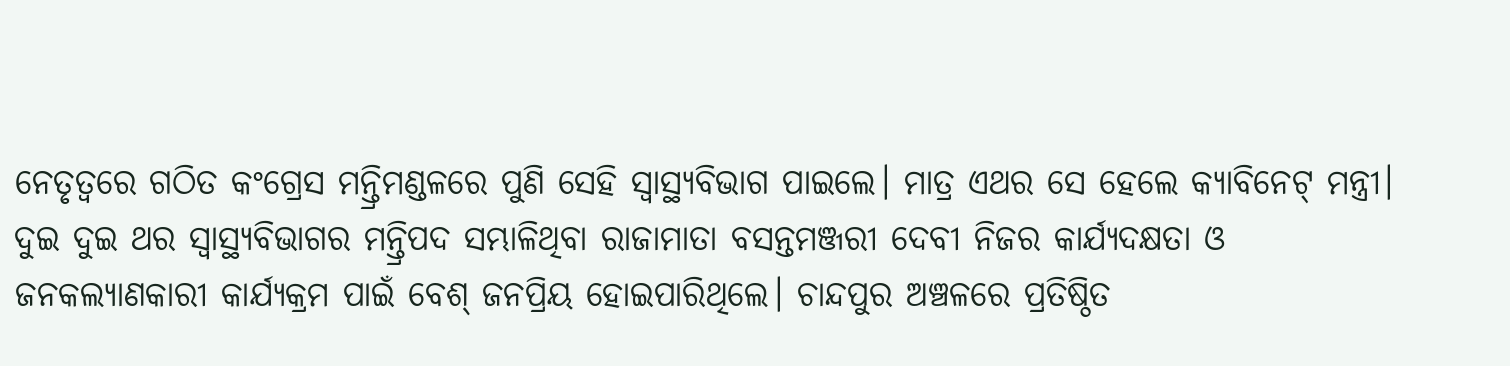ନେତୃତ୍ଵରେ ଗଠିତ କଂଗ୍ରେସ ମନ୍ତ୍ରିମଣ୍ଡଳରେ ପୁଣି ସେହି ସ୍ୱାସ୍ଥ୍ୟବିଭାଗ ପାଇଲେ। ମାତ୍ର ଏଥର ସେ ହେଲେ କ୍ୟାବିନେଟ୍ ମନ୍ତ୍ରୀ।
ଦୁଇ ଦୁଇ ଥର ସ୍ୱାସ୍ଥ୍ୟବିଭାଗର ମନ୍ତ୍ରିପଦ ସମ୍ଭାଳିଥିବା ରାଜାମାତା ବସନ୍ତମଞ୍ଜରୀ ଦେବୀ ନିଜର କାର୍ଯ୍ୟଦକ୍ଷତା ଓ ଜନକଲ୍ୟାଣକାରୀ କାର୍ଯ୍ୟକ୍ରମ ପାଇଁ ବେଶ୍ ଜନପ୍ରିୟ ହୋଇପାରିଥିଲେ। ଚାନ୍ଦପୁର ଅଞ୍ଚଳରେ ପ୍ରତିଷ୍ଠିତ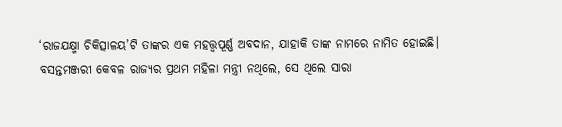‘ରାଜଯକ୍ଷ୍ମା ଚିକିତ୍ସାଳୟ’ଟି ତାଙ୍କର ଏକ ମହତ୍ତ୍ଵପୂର୍ଣ୍ଣ ଅବଦାନ, ଯାହାକି ତାଙ୍କ ନାମରେ ନାମିତ ହୋଇଛି।
ବସନ୍ତମଞ୍ଜରୀ କେବଳ ରାଜ୍ୟର ପ୍ରଥମ ମହିଳା ମନ୍ତ୍ରୀ ନଥିଲେ, ସେ ଥିଲେ ସାରା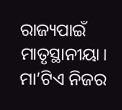ରାଜ୍ୟପାଇଁ ମାତୃସ୍ଥାନୀୟା। ମା’ଟିଏ ନିଜର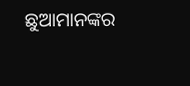ଛୁଆମାନଙ୍କର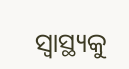ସ୍ୱାସ୍ଥ୍ୟକୁ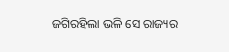ଜଗିରହିଲା ଭଳି ସେ ରାଜ୍ୟର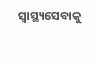ସ୍ୱାସ୍ଥ୍ୟସେବାକୁ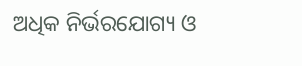ଅଧିକ ନିର୍ଭରଯୋଗ୍ୟ ଓ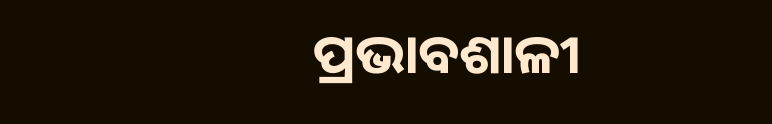ପ୍ରଭାବଶାଳୀ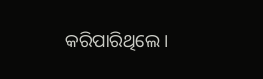କରିପାରିଥିଲେ।